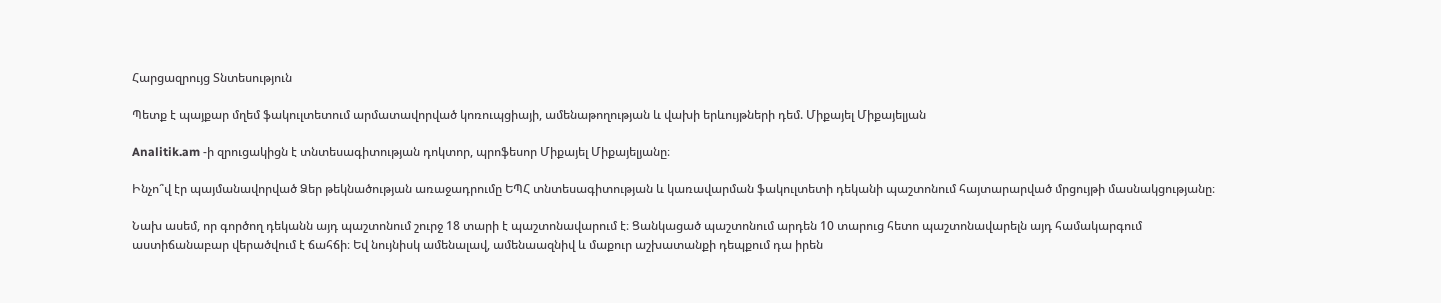Հարցազրույց Տնտեսություն

Պետք է պայքար մղեմ ֆակուլտետում արմատավորված կոռուպցիայի, ամենաթողության և վախի երևույթների դեմ. Միքայել Միքայելյան

Analitik.am -ի զրուցակիցն է տնտեսագիտության դոկտոր, պրոֆեսոր Միքայել Միքայելյանը։

Ինչո՞վ էր պայմանավորված Ձեր թեկնածության առաջադրումը ԵՊՀ տնտեսագիտության և կառավարման ֆակուլտետի դեկանի պաշտոնում հայտարարված մրցույթի մասնակցությանը։

Նախ ասեմ, որ գործող դեկանն այդ պաշտոնում շուրջ 18 տարի է պաշտոնավարում է։ Ցանկացած պաշտոնում արդեն 10 տարուց հետո պաշտոնավարելն այդ համակարգում աստիճանաբար վերածվում է ճահճի։ Եվ նույնիսկ ամենալավ, ամենաազնիվ և մաքուր աշխատանքի դեպքում դա իրեն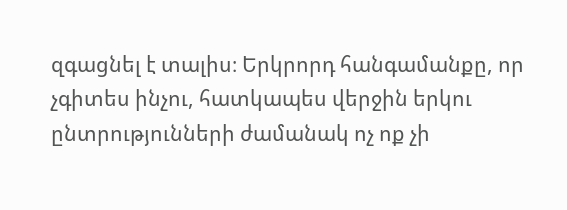զգացնել է տալիս։ Երկրորդ հանգամանքը, որ չգիտես ինչու, հատկապես վերջին երկու ընտրությունների ժամանակ ոչ ոք չի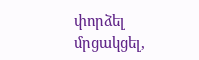փորձել մրցակցել,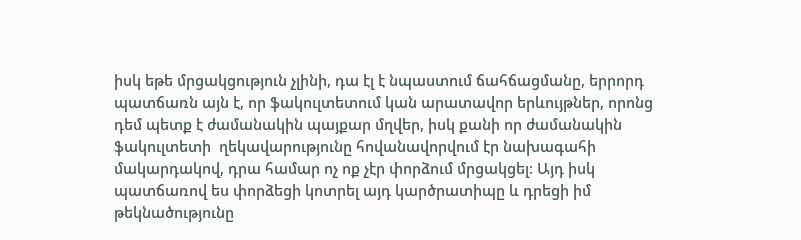իսկ եթե մրցակցություն չլինի, դա էլ է նպաստում ճահճացմանը, երրորդ պատճառն այն է, որ ֆակուլտետում կան արատավոր երևույթներ, որոնց դեմ պետք է ժամանակին պայքար մղվեր, իսկ քանի որ ժամանակին ֆակուլտետի  ղեկավարությունը հովանավորվում էր նախագահի մակարդակով, դրա համար ոչ ոք չէր փորձում մրցակցել։ Այդ իսկ պատճառով ես փորձեցի կոտրել այդ կարծրատիպը և դրեցի իմ թեկնածությունը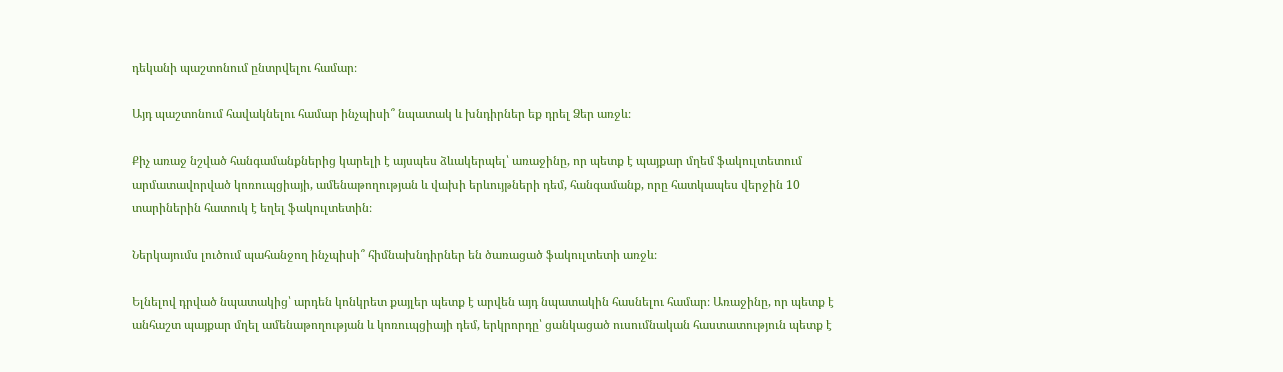դեկանի պաշտոնում ընտրվելու համար։

Այդ պաշտոնում հավակնելու համար ինչպիսի՞ նպատակ և խնդիրներ եք դրել Ձեր առջև։

Քիչ առաջ նշված հանգամանքներից կարելի է այսպես ձևակերպել՝ առաջինը, որ պետք է պայքար մղեմ ֆակուլտետում արմատավորված կոռուպցիայի, ամենաթողության և վախի երևույթների դեմ, հանգամանք, որը հատկապես վերջին 10 տարիներին հատուկ է եղել ֆակուլտետին։

Ներկայումս լուծում պահանջող ինչպիսի՞ հիմնախնդիրներ են ծառացած ֆակուլտետի առջև։

Ելնելով դրված նպատակից՝ արդեն կոնկրետ քայլեր պետք է արվեն այդ նպատակին հասնելու համար։ Առաջինը, որ պետք է անհաշտ պայքար մղել ամենաթողության և կոռուպցիայի դեմ, երկրորդը՝ ցանկացած ուսումնական հաստատություն պետք է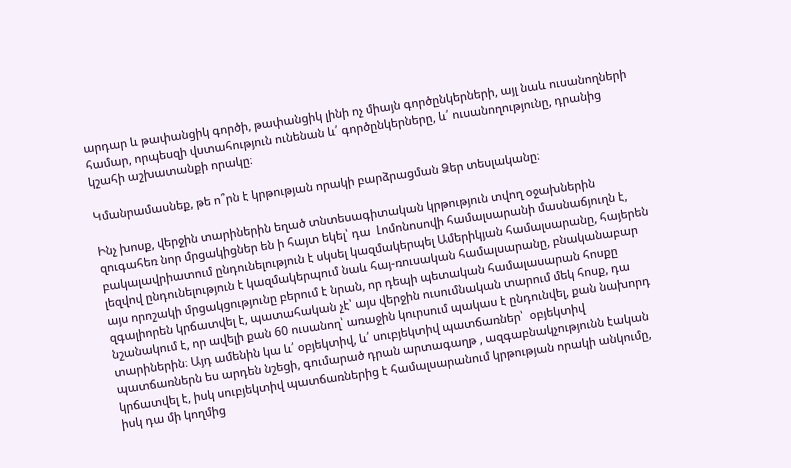արդար և թափանցիկ գործի, թափանցիկ լինի ոչ միայն գործընկերների, այլ նաև ուսանողների համար, որպեսզի վստահություն ունենան և՛ գործընկերները, և՛ ուսանողությունը, դրանից կշահի աշխատանքի որակը։

Կմանրամասնեք, թե ո՞րն է կրթության որակի բարձրացման Ձեր տեսլականը։

Ինչ խոսք, վերջին տարիներին եղած տնտեսագիտական կրթություն տվող օջախներին զուգահեռ նոր մրցակիցներ են ի հայտ եկել՝ դա  Լոմոնոսովի համալսարանի մասնաճյուղն է, բակալավրիատում ընդունելություն է սկսել կազմակերպել Ամերիկյան համալսարանը, հայերեն լեզվով ընդունելություն է կազմակերպում նաև հայ-ռուսական համալսարանը, բնականաբար այս որոշակի մրցակցությունը բերում է նրան, որ դեպի պետական համալասարան հոսքը զգալիորեն կրճատվել է, պատահական չէ՝ այս վերջին ուսումնական տարում մեկ հոսք, դա  նշանակում է, որ ավելի քան 60 ուսանող՝ առաջին կուրսում պակաս է ընդունվել, քան նախորդ տարիներին։ Այդ ամենին կա և՛ օբյեկտիվ, և՛ սուբյեկտիվ պատճառներ՝  օբյեկտիվ պատճառներն ես արդեն նշեցի, գումարած դրան արտագաղթ , ազգաբնակչությունն էական կրճատվել է, իսկ սուբյեկտիվ պատճառներից է համալսարանում կրթության որակի անկումը, իսկ դա մի կողմից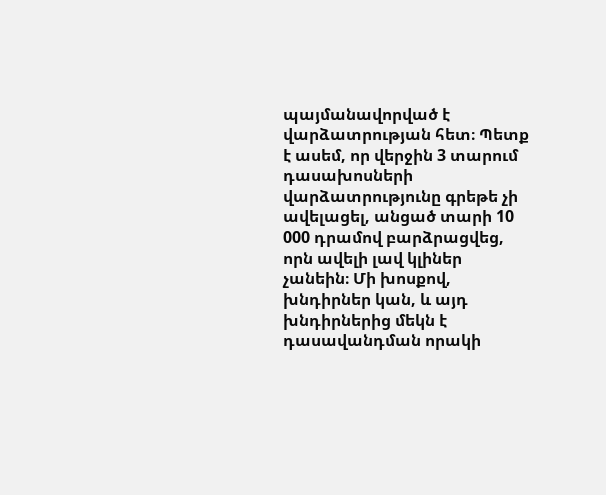պայմանավորված է վարձատրության հետ։ Պետք է ասեմ, որ վերջին 3 տարում դասախոսների վարձատրությունը գրեթե չի ավելացել, անցած տարի 10 000 դրամով բարձրացվեց, որն ավելի լավ կլիներ չանեին։ Մի խոսքով, խնդիրներ կան, և այդ խնդիրներից մեկն է դասավանդման որակի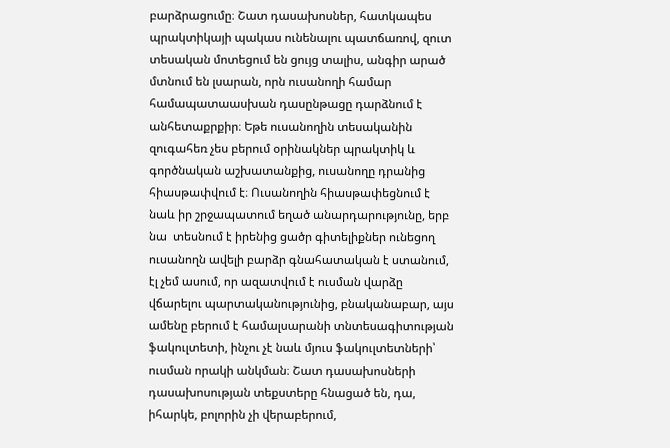բարձրացումը։ Շատ դասախոսներ, հատկապես պրակտիկայի պակաս ունենալու պատճառով, զուտ տեսական մոտեցում են ցույց տալիս, անգիր արած մտնում են լսարան, որն ուսանողի համար համապատաասխան դասընթացը դարձնում է անհետաքրքիր։ Եթե ուսանողին տեսականին զուգահեռ չես բերում օրինակներ պրակտիկ և գործնական աշխատանքից, ուսանողը դրանից հիասթափվում է։ Ուսանողին հիասթափեցնում է նաև իր շրջապատում եղած անարդարությունը, երբ նա  տեսնում է իրենից ցածր գիտելիքներ ունեցող ուսանողն ավելի բարձր գնահատական է ստանում, էլ չեմ ասում, որ ազատվում է ուսման վարձը վճարելու պարտականությունից, բնականաբար, այս ամենը բերում է համալսարանի տնտեսագիտության ֆակուլտետի, ինչու չէ նաև մյուս ֆակուլտետների՝ ուսման որակի անկման։ Շատ դասախոսների դասախոսության տեքստերը հնացած են, դա, իհարկե, բոլորին չի վերաբերում,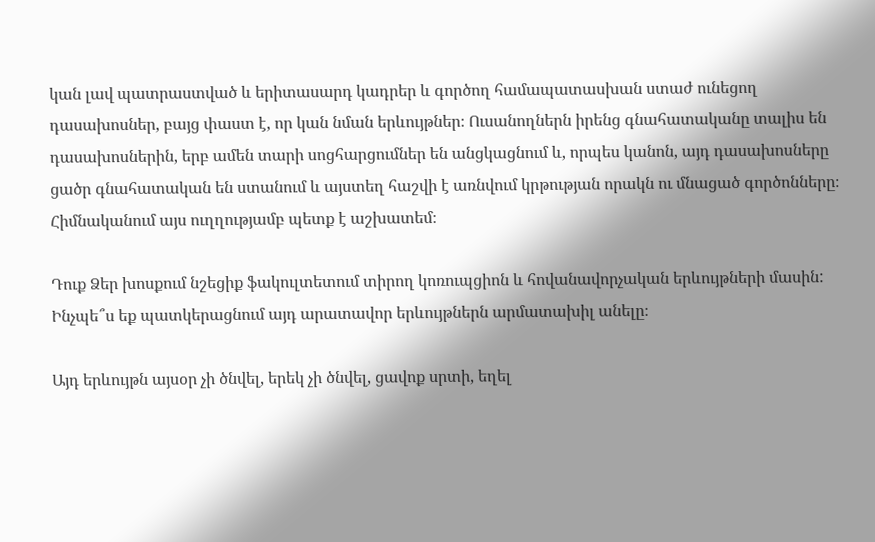կան լավ պատրաստված և երիտասարդ կադրեր և գործող համապատասխան ստաժ ունեցող դասախոսներ, բայց փաստ է, որ կան նման երևույթներ։ Ուսանողներն իրենց գնահատականը տալիս են դասախոսներին, երբ ամեն տարի սոցհարցումներ են անցկացնում և, որպես կանոն, այդ դասախոսները ցածր գնահատական են ստանում և այստեղ հաշվի է առնվում կրթության որակն ու մնացած գործոնները։ Հիմնականում այս ուղղությամբ պետք է աշխատեմ։

Դուք Ձեր խոսքում նշեցիք ֆակուլտետում տիրող կոռուպցիոն և հովանավորչական երևույթների մասին: Ինչպե՞ս եք պատկերացնում այդ արատավոր երևույթներն արմատախիլ անելը։

Այդ երևույթն այսօր չի ծնվել, երեկ չի ծնվել, ցավոք սրտի, եղել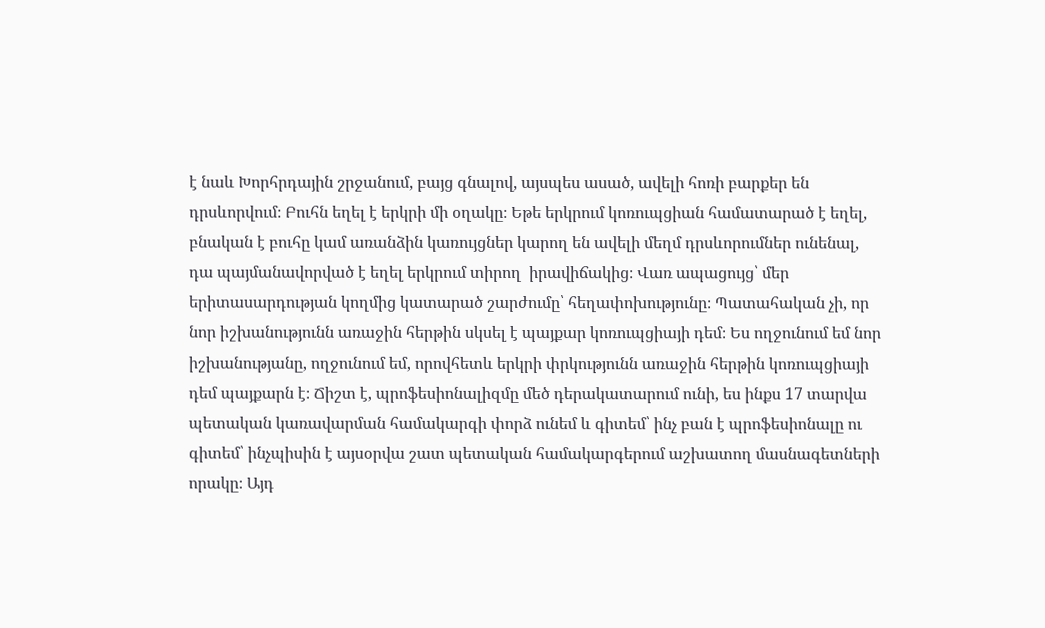է նաև Խորհրդային շրջանում, բայց գնալով, այսպես ասած, ավելի հոռի բարքեր են դրսևորվում։ Բուհն եղել է երկրի մի օղակը։ Եթե երկրում կոռուպցիան համատարած է եղել, բնական է բուհը կամ առանձին կառույցներ կարող են ավելի մեղմ դրսևորումներ ունենալ, դա պայմանավորված է եղել երկրում տիրող  իրավիճակից։ Վառ ապացույց՝ մեր երիտասարդության կողմից կատարած շարժումը՝ հեղափոխությունը։ Պատահական չի, որ նոր իշխանությունն առաջին հերթին սկսել է պայքար կոռուպցիայի դեմ։ Ես ողջունում եմ նոր իշխանությանը, ողջունում եմ, որովհետև երկրի փրկությունն առաջին հերթին կոռուպցիայի դեմ պայքարն է։ Ճիշտ է, պրոֆեսիոնալիզմը մեծ դերակատարում ունի, ես ինքս 17 տարվա պետական կառավարման համակարգի փորձ ունեմ և գիտեմ՝ ինչ բան է պրոֆեսիոնալը ու գիտեմ՝ ինչպիսին է այսօրվա շատ պետական համակարգերում աշխատող մասնագետների որակը։ Այդ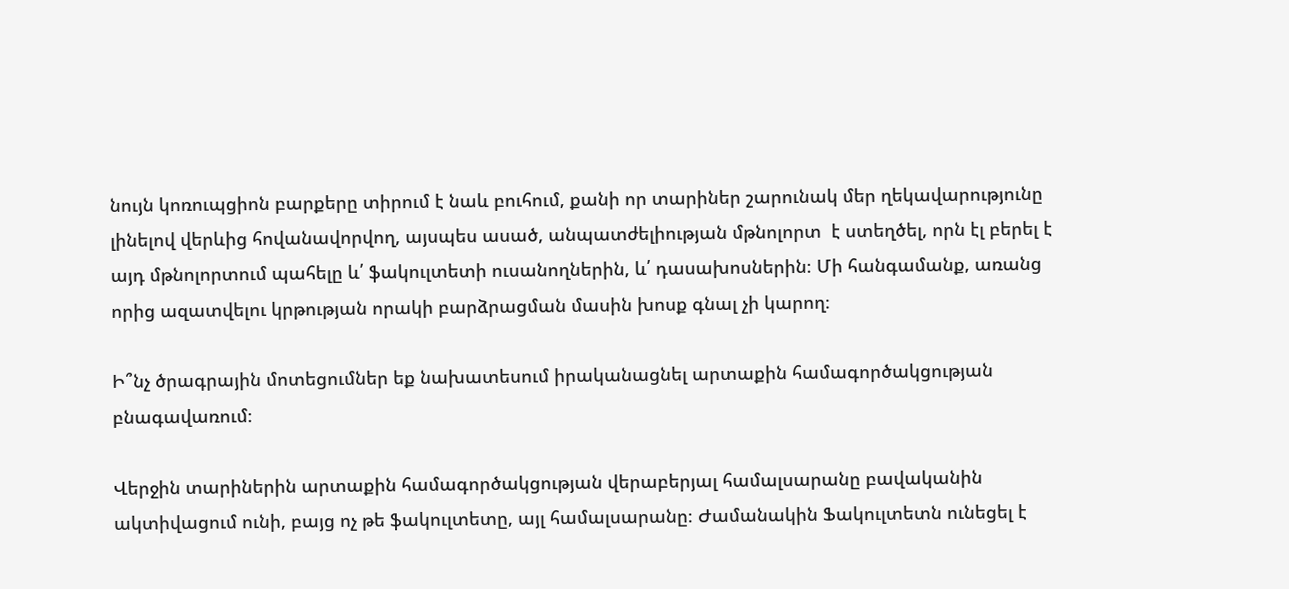նույն կոռուպցիոն բարքերը տիրում է նաև բուհում, քանի որ տարիներ շարունակ մեր ղեկավարությունը լինելով վերևից հովանավորվող, այսպես ասած, անպատժելիության մթնոլորտ  է ստեղծել, որն էլ բերել է այդ մթնոլորտում պահելը և՛ ֆակուլտետի ուսանողներին, և՛ դասախոսներին։ Մի հանգամանք, առանց որից ազատվելու կրթության որակի բարձրացման մասին խոսք գնալ չի կարող։

Ի՞նչ ծրագրային մոտեցումներ եք նախատեսում իրականացնել արտաքին համագործակցության բնագավառում։

Վերջին տարիներին արտաքին համագործակցության վերաբերյալ համալսարանը բավականին ակտիվացում ունի, բայց ոչ թե ֆակուլտետը, այլ համալսարանը։ Ժամանակին Ֆակուլտետն ունեցել է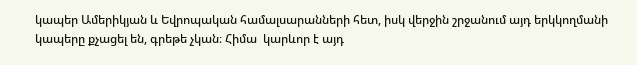կապեր Ամերիկյան և Եվրոպական համալսարանների հետ, իսկ վերջին շրջանում այդ երկկողմանի կապերը քչացել են, գրեթե չկան։ Հիմա  կարևոր է այդ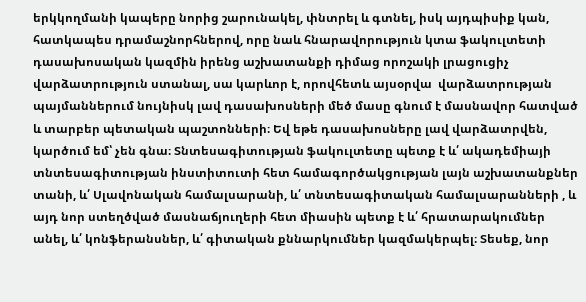երկկողմանի կապերը նորից շարունակել, փնտրել և գտնել, իսկ այդպիսիք կան, հատկապես դրամաշնորհներով, որը նաև հնարավորություն կտա ֆակուլտետի դասախոսական կազմին իրենց աշխատանքի դիմաց որոշակի լրացուցիչ վարձատրություն ստանալ, սա կարևոր է, որովհետև այսօրվա  վարձատրության պայմաններում նույնիսկ լավ դասախոսների մեծ մասը գնում է մասնավոր հատված և տարբեր պետական պաշտոնների։ Եվ եթե դասախոսները լավ վարձատրվեն, կարծում եմ՝ չեն գնա։ Տնտեսագիտության ֆակուլտետը պետք է և՛ ակադեմիայի տնտեսագիտության ինստիտուտի հետ համագործակցության լայն աշխատանքներ տանի, և՛ Սլավոնական համալսարանի, և՛ տնտեսագիտական համալսարանների , և այդ նոր ստեղծված մասնաճյուղերի հետ միասին պետք է և՛ հրատարակումներ անել, և՛ կոնֆերանսներ, և՛ գիտական քննարկումներ կազմակերպել։ Տեսեք, նոր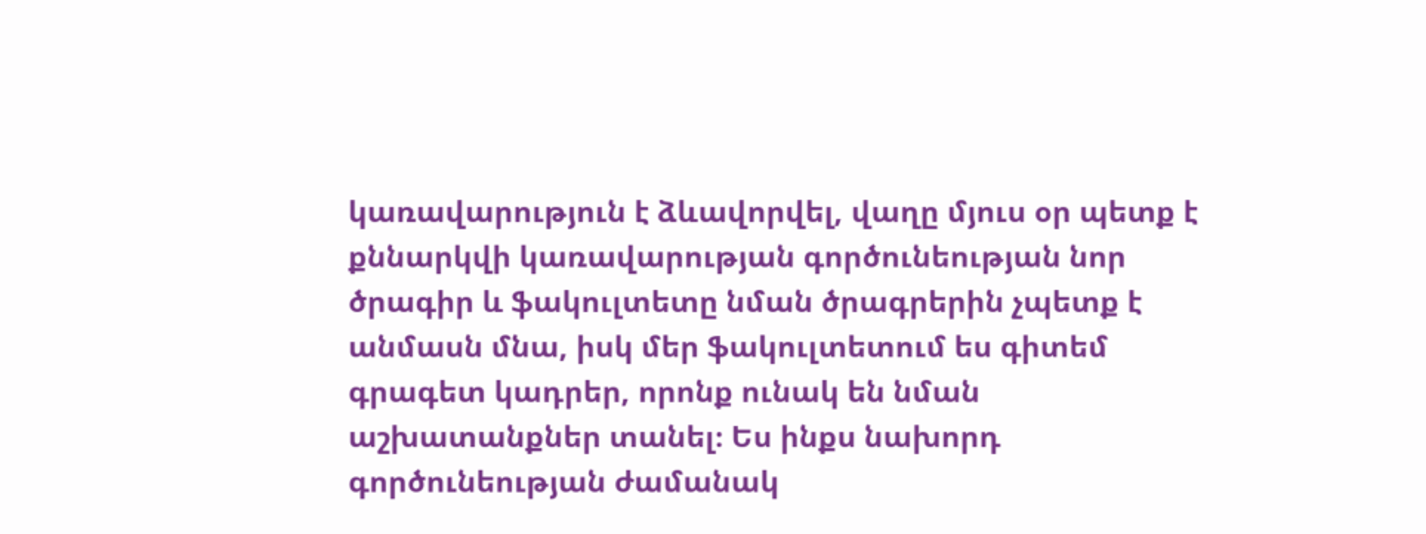կառավարություն է ձևավորվել, վաղը մյուս օր պետք է քննարկվի կառավարության գործունեության նոր ծրագիր և ֆակուլտետը նման ծրագրերին չպետք է անմասն մնա, իսկ մեր ֆակուլտետում ես գիտեմ գրագետ կադրեր, որոնք ունակ են նման աշխատանքներ տանել։ Ես ինքս նախորդ գործունեության ժամանակ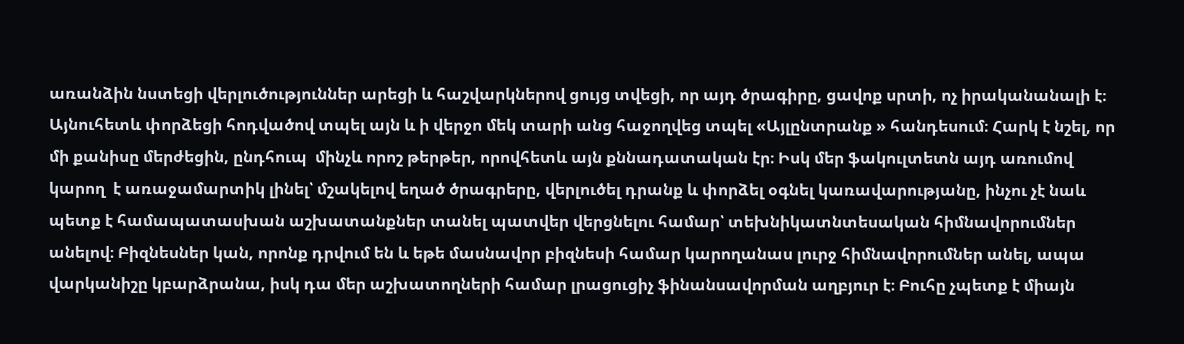առանձին նստեցի վերլուծություններ արեցի և հաշվարկներով ցույց տվեցի, որ այդ ծրագիրը, ցավոք սրտի, ոչ իրականանալի է։ Այնուհետև փորձեցի հոդվածով տպել այն և ի վերջո մեկ տարի անց հաջողվեց տպել «Այլընտրանք » հանդեսում։ Հարկ է նշել, որ մի քանիսը մերժեցին, ընդհուպ  մինչև որոշ թերթեր, որովհետև այն քննադատական էր։ Իսկ մեր ֆակուլտետն այդ առումով կարող  է առաջամարտիկ լինել՝ մշակելով եղած ծրագրերը, վերլուծել դրանք և փորձել օգնել կառավարությանը, ինչու չէ նաև պետք է համապատասխան աշխատանքներ տանել պատվեր վերցնելու համար՝ տեխնիկատնտեսական հիմնավորումներ անելով։ Բիզնեսներ կան, որոնք դրվում են և եթե մասնավոր բիզնեսի համար կարողանաս լուրջ հիմնավորումներ անել, ապա վարկանիշը կբարձրանա, իսկ դա մեր աշխատողների համար լրացուցիչ ֆինանսավորման աղբյուր է։ Բուհը չպետք է միայն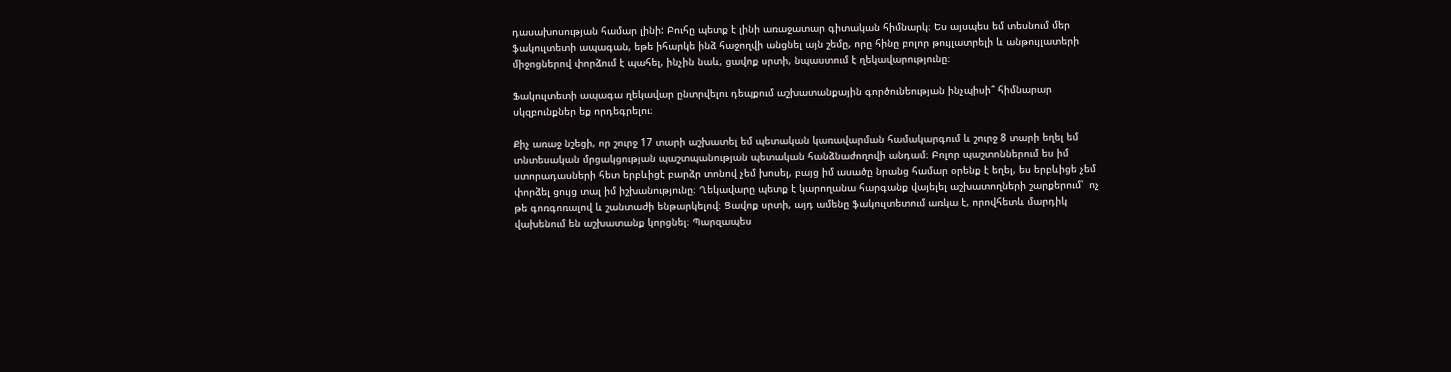դասախոսության համար լինի: Բուհը պետք է լինի առաջատար գիտական հիմնարկ։ Ես այսպես եմ տեսնում մեր ֆակուլտետի ապագան, եթե իհարկե ինձ հաջողվի անցնել այն շեմը, որը հինը բոլոր թույլատրելի և անթույլատերի միջոցներով փորձում է պահել, ինչին նաև, ցավոք սրտի, նպաստում է ղեկավարությունը։

Ֆակուլտետի ապագա ղեկավար ընտրվելու դեպքում աշխատանքային գործունեության ինչպիսի՞ հիմնարար սկզբունքներ եք որդեգրելու։

Քիչ առաջ նշեցի, որ շուրջ 17 տարի աշխատել եմ պետական կառավարման համակարգում և շուրջ 8 տարի եղել եմ տնտեսական մրցակցության պաշտպանության պետական հանձնաժողովի անդամ։ Բոլոր պաշտոններում ես իմ ստորադասների հետ երբևիցէ բարձր տոնով չեմ խոսել, բայց իմ ասածը նրանց համար օրենք է եղել, ես երբևիցե չեմ փորձել ցույց տալ իմ իշխանությունը։ Ղեկավարը պետք է կարողանա հարգանք վայելել աշխատողների շարքերում՝  ոչ թե գոռգոռալով և շանտաժի ենթարկելով։ Ցավոք սրտի, այդ ամենը ֆակուլտետում առկա է, որովհետև մարդիկ վախենում են աշխատանք կորցնել։ Պարզապես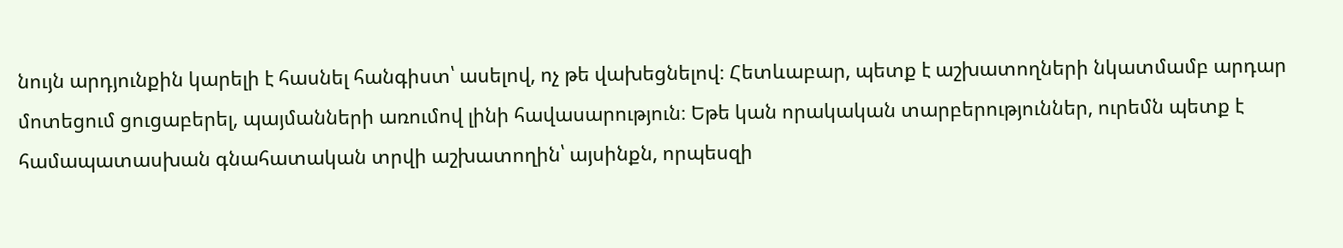նույն արդյունքին կարելի է հասնել հանգիստ՝ ասելով, ոչ թե վախեցնելով։ Հետևաբար, պետք է աշխատողների նկատմամբ արդար մոտեցում ցուցաբերել, պայմանների առումով լինի հավասարություն։ Եթե կան որակական տարբերություններ, ուրեմն պետք է համապատասխան գնահատական տրվի աշխատողին՝ այսինքն, որպեսզի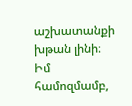աշխատանքի խթան լինի։ Իմ համոզմամբ,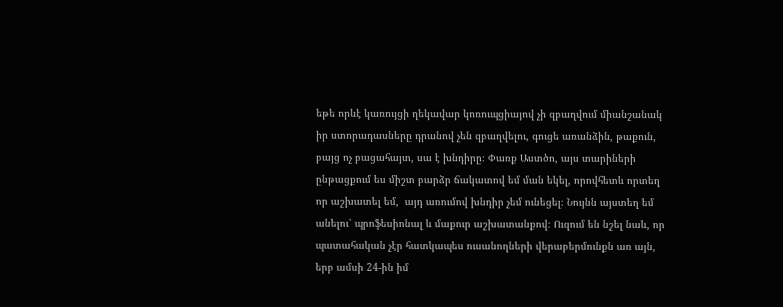եթե որևէ կառույցի ղեկավար կոռուպցիայով չի զբաղվում միանշանակ իր ստորադասները դրանով չեն զբաղվելու, գուցե առանձին, թաքուն, բայց ոչ բացահայտ, սա է խնդիրը։ Փառք Աստծո, այս տարիների ընթացքում ես միշտ բարձր ճակատով եմ ման եկել, որովհետև որտեղ որ աշխատել եմ,  այդ առումով խնդիր չեմ ունեցել։ Նույնն այստեղ եմ անելու՝ պրոֆեսիոնալ և մաքուր աշխատանքով։ Ուզում են նշել նաև, որ պատահական չէր հատկապես ուսանողների վերաբերմունքն առ այն, երբ ամսի 24-ին իմ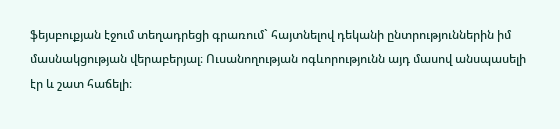ֆեյսբուքյան էջում տեղադրեցի գրառում` հայտնելով դեկանի ընտրություններին իմ մասնակցության վերաբերյալ։ Ուսանողության ոգևորությունն այդ մասով անսպասելի էր և շատ հաճելի։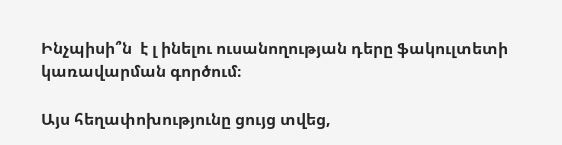Ինչպիսի՞ն  է լ ինելու ուսանողության դերը ֆակուլտետի կառավարման գործում։

Այս հեղափոխությունը ցույց տվեց,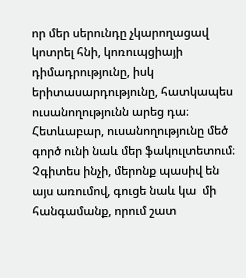որ մեր սերունդը չկարողացավ կոտրել հնի, կոռուպցիայի դիմադրությունը, իսկ երիտասարդությունը, հատկապես ուսանողությունն արեց դա։ Հետևաբար, ուսանողությունը մեծ գործ ունի նաև մեր ֆակուլտետում։ Չգիտես ինչի, մերոնք պասիվ են  այս առումով, գուցե նաև կա  մի հանգամանք, որում շատ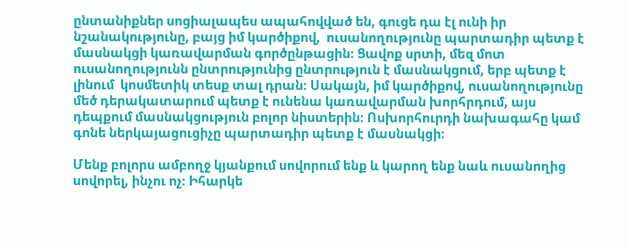ընտանիքներ սոցիալապես ապահովված են, գուցե դա էլ ունի իր նշանակությունը, բայց իմ կարծիքով,  ուսանողությունը պարտադիր պետք է մասնակցի կառավարման գործընթացին։ Ցավոք սրտի, մեզ մոտ ուսանողությունն ընտրությունից ընտրություն է մասնակցում, երբ պետք է լինում  կոսմետիկ տեսք տալ դրան։ Սակայն, իմ կարծիքով, ուսանողությունը մեծ դերակատարում պետք է ունենա կառավարման խորհրդում, այս դեպքում մասնակցություն բոլոր նիստերին։ Ոսխորհուրդի նախագահը կամ գոնե ներկայացուցիչը պարտադիր պետք է մասնակցի։

Մենք բոլորս ամբողջ կյանքում սովորում ենք և կարող ենք նաև ուսանողից սովորել, ինչու ոչ։ Իհարկե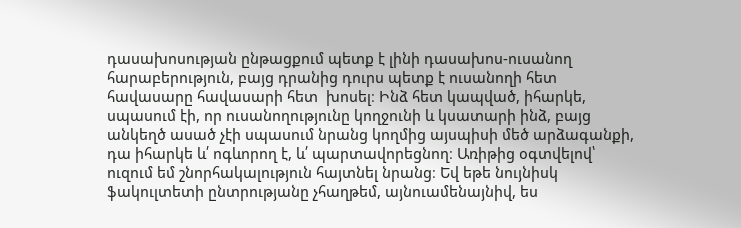դասախոսության ընթացքում պետք է լինի դասախոս-ուսանող հարաբերություն, բայց դրանից դուրս պետք է ուսանողի հետ հավասարը հավասարի հետ  խոսել։ Ինձ հետ կապված, իհարկե, սպասում էի, որ ուսանողությունը կողջունի և կսատարի ինձ, բայց անկեղծ ասած չէի սպասում նրանց կողմից այսպիսի մեծ արձագանքի, դա իհարկե և՛ ոգևորող է, և՛ պարտավորեցնող։ Առիթից օգտվելով՝ ուզում եմ շնորհակալություն հայտնել նրանց։ Եվ եթե նույնիսկ ֆակուլտետի ընտրությանը չհաղթեմ, այնուամենայնիվ, ես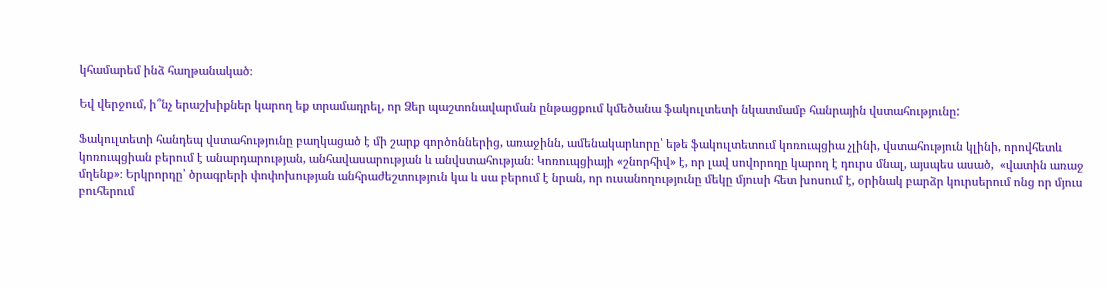կհամարեմ ինձ հաղթանակած։

Եվ վերջում, ի՞նչ երաշխիքներ կարող եք տրամադրել, որ Ձեր պաշտոնավարման ընթացքում կմեծանա ֆակուլտետի նկատմամբ հանրային վստահությունը:

Ֆակուլտետի հանդեպ վստահությունը բաղկացած է մի շարք գործոններից, առաջինն, ամենակարևորը՝ եթե ֆակուլտետում կոռուպցիա չլինի, վստահություն կլինի, որովհետև կոռուպցիան բերում է անարդարության, անհավասարության և անվստահության։ Կոռուպցիայի «շնորհիվ» է, որ լավ սովորողը կարող է դուրս մնալ, այսպես ասած,  «վատին առաջ մղենք»։ Երկրորդը՝ ծրագրերի փոփոխության անհրաժեշտություն կա և սա բերում է նրան, որ ուսանողությունը մեկը մյուսի հետ խոսում է, օրինակ բարձր կուրսերում ոնց որ մյուս բուհերում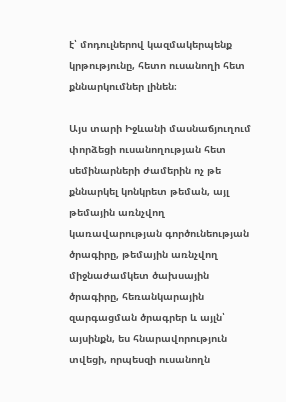է՝ մոդուլներով կազմակերպենք կրթությունը, հետո ուսանողի հետ քննարկումներ լինեն։

Այս տարի Իջևանի մասնաճյուղում փորձեցի ուսանողության հետ սեմինարների ժամերին ոչ թե քննարկել կոնկրետ թեման, այլ թեմային առնչվող կառավարության գործունեության ծրագիրը, թեմային առնչվող միջնաժամկետ ծախսային ծրագիրը, հեռանկարային զարգացման ծրագրեր և այլն՝ այսինքն, ես հնարավորություն տվեցի, որպեսզի ուսանողն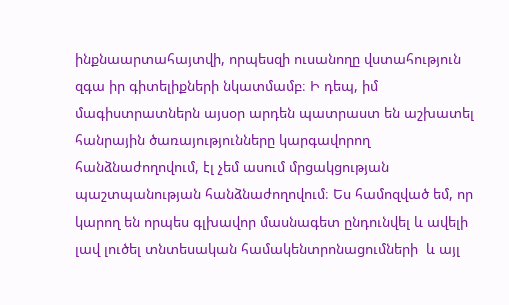ինքնաարտահայտվի, որպեսզի ուսանողը վստահություն զգա իր գիտելիքների նկատմամբ։ Ի դեպ, իմ մագիստրատներն այսօր արդեն պատրաստ են աշխատել հանրային ծառայությունները կարգավորող հանձնաժողովում, էլ չեմ ասում մրցակցության պաշտպանության հանձնաժողովում։ Ես համոզված եմ, որ կարող են որպես գլխավոր մասնագետ ընդունվել և ավելի լավ լուծել տնտեսական համակենտրոնացումների  և այլ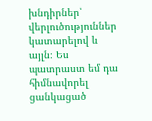խնդիրներ՝ վերլուծություններ կատարելով և այլն։ Ես պատրաստ եմ դա հիմնավորել ցանկացած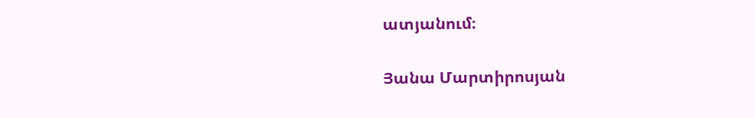ատյանում։

Յանա Մարտիրոսյան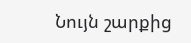Նույն շարքից